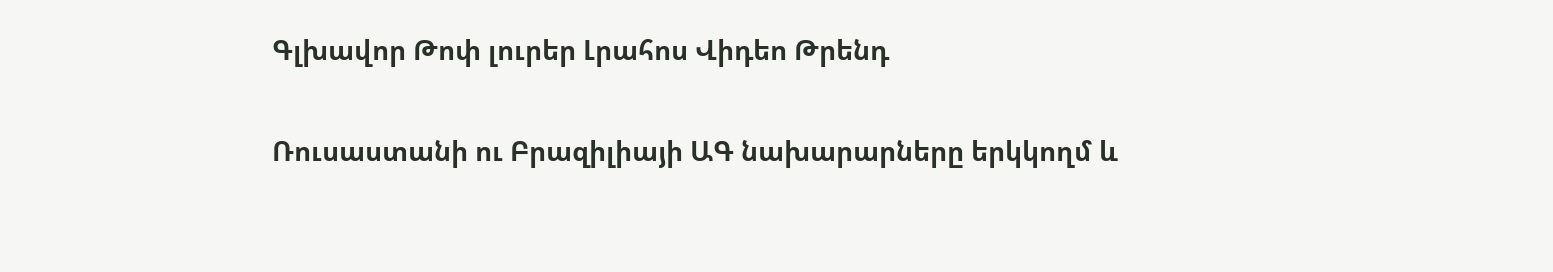Գլխավոր Թոփ լուրեր Լրահոս Վիդեո Թրենդ

Ռուսաստանի ու Բրազիլիայի ԱԳ նախարարները երկկողմ և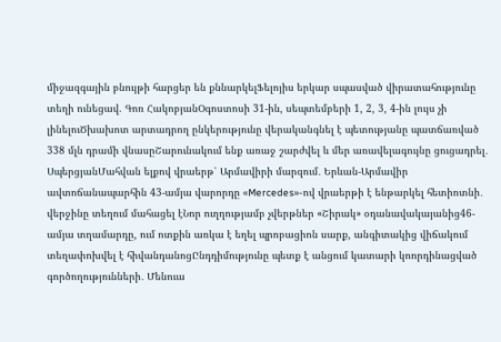միջազգային բնույթի հարցեր են քննարկելՖելոյիս երկար սպասված վիրատահությունը տեղի ունեցավ. Գոռ ՀակոբյանՕգոստոսի 31-ին, սեպտեմբերի 1, 2, 3, 4-ին լույս չի լինելուԾխախոտ արտադրող ընկերությունը վերականգնել է պետությանը պատճառված 338 մլն դրամի վնասըՇարունակում ենք առաջ շարժվել և մեր առավելագույնը ցուցադրել․ ՍպերցյանՄահվան ելքով վրաերթ՝ Արմավիրի մարզում․ Երևան-Արմավիր ավտոճանապարհին 43-ամյա վարորդը «Mercedes»-ով վրաերթի է ենթարկել հետիոտնի․ վերջինը տեղում մահացել էՆոր ուղղությամբ չվերթներ «Շիրակ» օդանավակայանից46-ամյա տղամարդը, ում ոտքին առկա է եղել պրոբացիոն սարք, անգիտակից վիճակում տեղափոխվել է հիվանդանոցԸնդդիմությունը պետք է անցում կատարի կոորդինացված գործողությունների․ Մենուա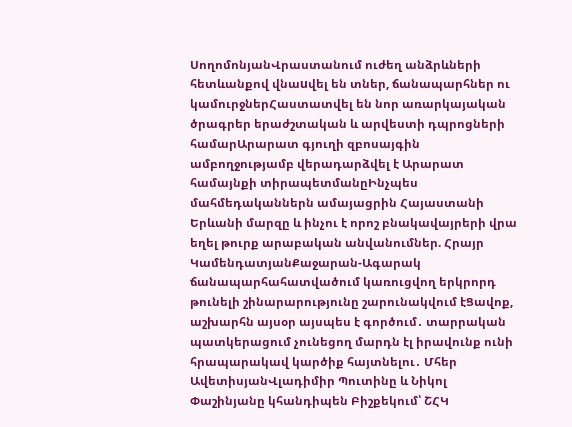ՍողոմոնյանՎրաստանում ուժեղ անձրևների հետևանքով վնաuվել են տներ, ճանապարհներ ու կամուրջներՀաստատվել են նոր առարկայական ծրագրեր երաժշտական և արվեստի դպրոցների համարԱրարատ գյուղի զբոսայգին ամբողջությամբ վերադարձվել է Արարատ համայնքի տիրապետմանըԻնչպես մահմեդականներն ամայացրին Հայաստանի Երևանի մարզը և ինչու է որոշ բնակավայրերի վրա եղել թուրք արաբական անվանումներ. Հրայր ԿամենդատյանՔաջարան-Ագարակ ճանապարհահատվածում կառուցվող երկրորդ թունելի շինարարությունը շարունակվում էՑավոք, աշխարհն այսօր այսպես է գործում․ տարրական պատկերացում չունեցող մարդն էլ իրավունք ունի հրապարակավ կարծիք հայտնելու․ Մհեր ԱվետիսյանՎլադիմիր Պուտինը և Նիկոլ Փաշինյանը կհանդիպեն Բիշքեկում՝ ՇՀԿ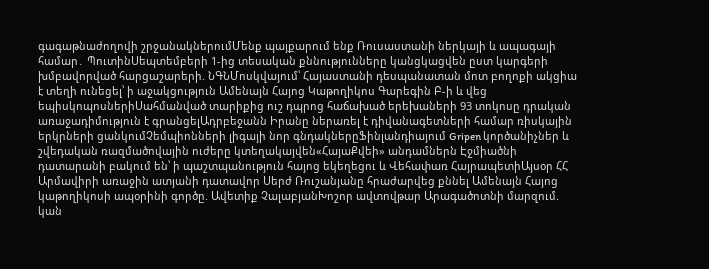գագաթնաժողովի շրջանակներումՄենք պայքարում ենք Ռուսաստանի ներկայի և ապագայի համար․ ՊուտինՍեպտեմբերի 1-ից տեսական քննությունները կանցկացվեն ըստ կարգերի խմբավորված հարցաշարերի. ՆԳՆՄոսկվայում՝ Հայաստանի դեսպանատան մոտ բողոքի ակցիա է տեղի ունեցել՝ ի աջակցություն Ամենայն Հայոց Կաթողիկոս Գարեգին Բ-ի և վեց եպիսկոպոսներիՍահմանված տարիքից ուշ դպրոց հաճախած երեխաների 93 տոկոսը դրական առաջադիմություն է գրանցելԱդրբեջանն Իրանը ներառել է դիվանագետների համար ռիսկային երկրների ցանկումՉեմպիոնների լիգայի նոր գնդակներըՖինլանդիայում Gripen կործանիչներ և շվեդական ռազմածովային ուժերը կտեղակայվեն«ՀայաՔվեի» անդամներն Էջմիածնի դատարանի բակում են՝ ի պաշտպանություն հայոց եկեղեցու և Վեհափառ ՀայրապետիԱյսօր ՀՀ Արմավիրի առաջին ատյանի դատավոր Սերժ Ռուշանյանը հրաժարվեց քննել Ամենայն Հայոց կաթողիկոսի ապօրինի գործը. Ավետիք ՉալաբյանԽոշոր ավտովթար Արագածոտնի մարզում. կան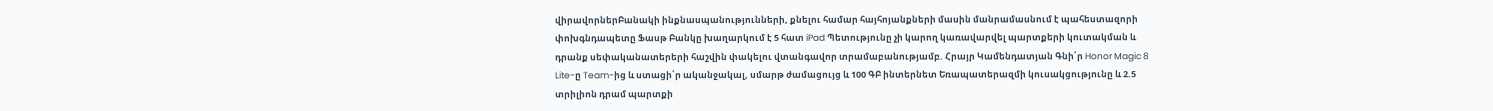վիրավորներԲանակի ինքնասպանությունների, քնելու համար հայհոյանքների մասին մանրամասնում է պահեստազորի փոխգնդապետը Ֆասթ Բանկը խաղարկում է 5 հատ iPad Պետությունը չի կարող կառավարվել պարտքերի կուտակման և դրանք սեփականատերերի հաշվին փակելու վտանգավոր տրամաբանությամբ. Հրայր Կամենդատյան Գնի՛ր Honor Magic 8 Lite-ը Team-ից և ստացի՛ր ականջակալ, սմարթ ժամացույց և 100 ԳԲ ինտերնետ Եռապատերազմի կուսակցությունը և 2.5 տրիլիոն դրամ պարտքի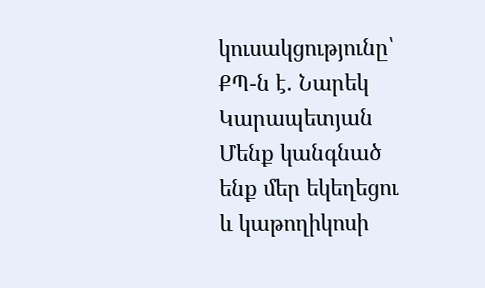կուսակցությունը՝ ՔՊ-ն է. Նարեկ Կարապետյան Մենք կանգնած ենք մեր եկեղեցու և կաթողիկոսի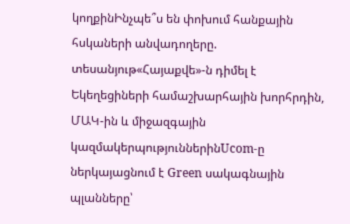կողքինԻնչպե՞ս են փոխում հանքային հսկաների անվադողերը. տեսանյութ«Հայաքվե»-ն դիմել է Եկեղեցիների համաշխարհային խորհրդին, ՄԱԿ-ին և միջազգային կազմակերպություններինUcom-ը ներկայացնում է Green սակագնային պլանները՝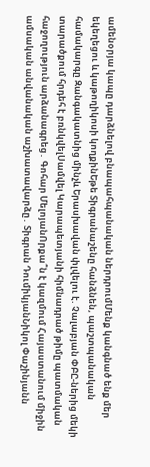ամենօրյա կապը դարձնելով բնապահպանական ներդրումՄենք կանգնած ենք մեր եկեղեցու և կաթողիկոսի կողքինԵթե Տիգրանաշենը հանձնեն, պաշտպանական համակարգը Զանգակատնից մինչև Երասխավան փլվելու է. Չալաբյան ՓԲԸ-ներից մեկի տարածքում հրդեհ է բռնկվելՍամվել Կարապետյանի հիմնադրած թիմը պատմական հաջողություն արձանագրեց․ Գոհար ՄելոյանՈրքա՞ն է կազմում Հայաստանում միջին ամսական անվանական աշխատավարձը․ Տիգրան ԴումիկյանՆիկոլ Փաշինյանն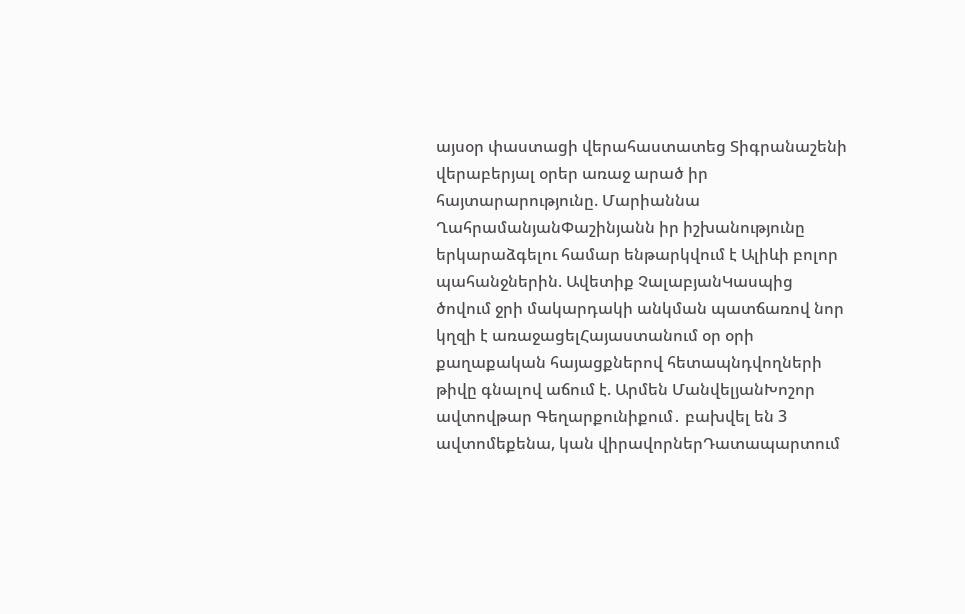այսօր փաստացի վերահաստատեց Տիգրանաշենի վերաբերյալ օրեր առաջ արած իր հայտարարությունը. Մարիաննա ՂահրամանյանՓաշինյանն իր իշխանությունը երկարաձգելու համար ենթարկվում է Ալիևի բոլոր պահանջներին. Ավետիք ՉալաբյանԿասպից ծովում ջրի մակարդակի անկման պատճառով նոր կղզի է առաջացելՀայաստանում օր օրի քաղաքական հայացքներով հետապնդվողների թիվը գնալով աճում է. Արմեն ՄանվելյանԽոշոր ավտովթար Գեղարքունիքում․ բախվել են 3 ավտոմեքենա, կան վիրավորներԴատապարտում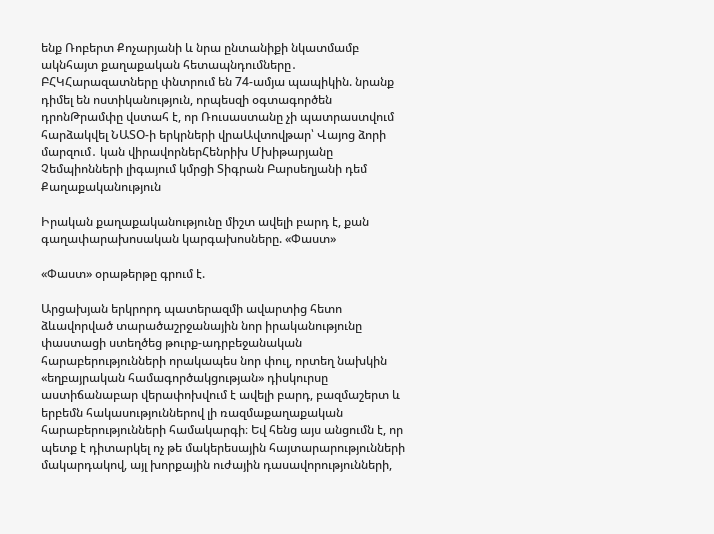ենք Ռոբերտ Քոչարյանի և նրա ընտանիքի նկատմամբ ակնհայտ քաղաքական հետապնդումները․ ԲՀԿՀարազատները փնտրում են 74-ամյա պապիկին. նրանք դիմել են ոստիկանություն, որպեսզի օգտագործեն դրոնԹրամփը վստահ է, որ Ռուսաստանը չի պատրաստվում հարձակվել ՆԱՏՕ-ի երկրների վրաԱվտովթար՝ Վայոց ձորի մարզում․ կան վիրավորներՀենրիխ Մխիթարյանը Չեմպիոնների լիգայում կմրցի Տիգրան Բարսեղյանի դեմ
Քաղաքականություն

Իրական քաղաքականությունը միշտ ավելի բարդ է, քան գաղափարախոսական կարգախոսները. «Փաստ»

«Փաստ» օրաթերթը գրում է.

Արցախյան երկրորդ պատերազմի ավարտից հետո ձևավորված տարածաշրջանային նոր իրականությունը փաստացի ստեղծեց թուրք-ադրբեջանական հարաբերությունների որակապես նոր փուլ, որտեղ նախկին «եղբայրական համագործակցության» դիսկուրսը աստիճանաբար վերափոխվում է ավելի բարդ, բազմաշերտ և երբեմն հակասություններով լի ռազմաքաղաքական հարաբերությունների համակարգի։ Եվ հենց այս անցումն է, որ պետք է դիտարկել ոչ թե մակերեսային հայտարարությունների մակարդակով, այլ խորքային ուժային դասավորությունների,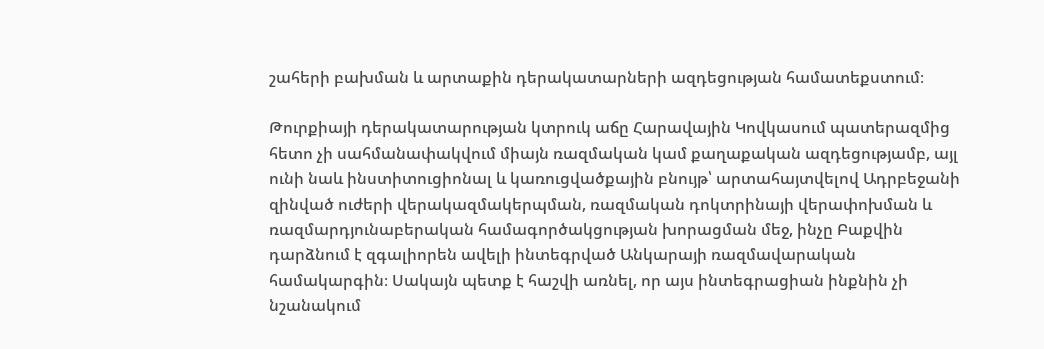շահերի բախման և արտաքին դերակատարների ազդեցության համատեքստում։

Թուրքիայի դերակատարության կտրուկ աճը Հարավային Կովկասում պատերազմից հետո չի սահմանափակվում միայն ռազմական կամ քաղաքական ազդեցությամբ, այլ ունի նաև ինստիտուցիոնալ և կառուցվածքային բնույթ՝ արտահայտվելով Ադրբեջանի զինված ուժերի վերակազմակերպման, ռազմական դոկտրինայի վերափոխման և ռազմարդյունաբերական համագործակցության խորացման մեջ, ինչը Բաքվին դարձնում է զգալիորեն ավելի ինտեգրված Անկարայի ռազմավարական համակարգին։ Սակայն պետք է հաշվի առնել, որ այս ինտեգրացիան ինքնին չի նշանակում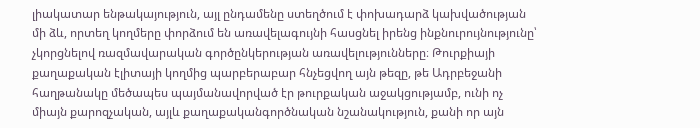լիակատար ենթակայություն, այլ ընդամենը ստեղծում է փոխադարձ կախվածության մի ձև, որտեղ կողմերը փորձում են առավելագույնի հասցնել իրենց ինքնուրույնությունը՝ չկորցնելով ռազմավարական գործընկերության առավելությունները։ Թուրքիայի քաղաքական էլիտայի կողմից պարբերաբար հնչեցվող այն թեզը, թե Ադրբեջանի հաղթանակը մեծապես պայմանավորված էր թուրքական աջակցությամբ, ունի ոչ միայն քարոզչական, այլև քաղաքականգործնական նշանակություն, քանի որ այն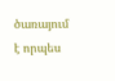ծառայում է որպես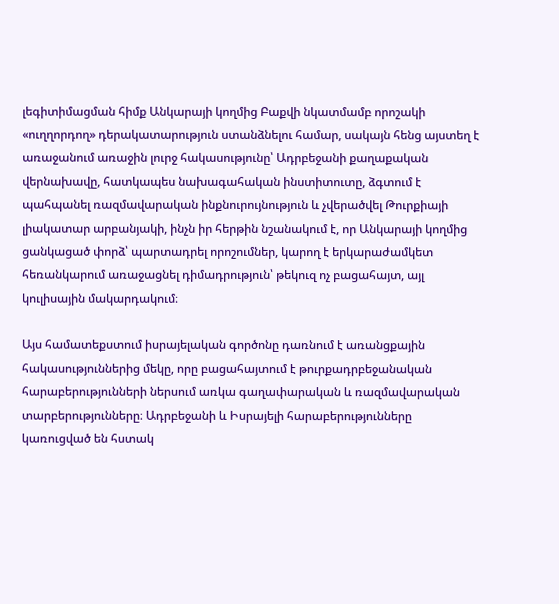լեգիտիմացման հիմք Անկարայի կողմից Բաքվի նկատմամբ որոշակի «ուղղորդող» դերակատարություն ստանձնելու համար, սակայն հենց այստեղ է առաջանում առաջին լուրջ հակասությունը՝ Ադրբեջանի քաղաքական վերնախավը, հատկապես նախագահական ինստիտուտը, ձգտում է պահպանել ռազմավարական ինքնուրույնություն և չվերածվել Թուրքիայի լիակատար արբանյակի, ինչն իր հերթին նշանակում է, որ Անկարայի կողմից ցանկացած փորձ՝ պարտադրել որոշումներ, կարող է երկարաժամկետ հեռանկարում առաջացնել դիմադրություն՝ թեկուզ ոչ բացահայտ, այլ կուլիսային մակարդակում։

Այս համատեքստում իսրայելական գործոնը դառնում է առանցքային հակասություններից մեկը, որը բացահայտում է թուրքադրբեջանական հարաբերությունների ներսում առկա գաղափարական և ռազմավարական տարբերությունները։ Ադրբեջանի և Իսրայելի հարաբերությունները կառուցված են հստակ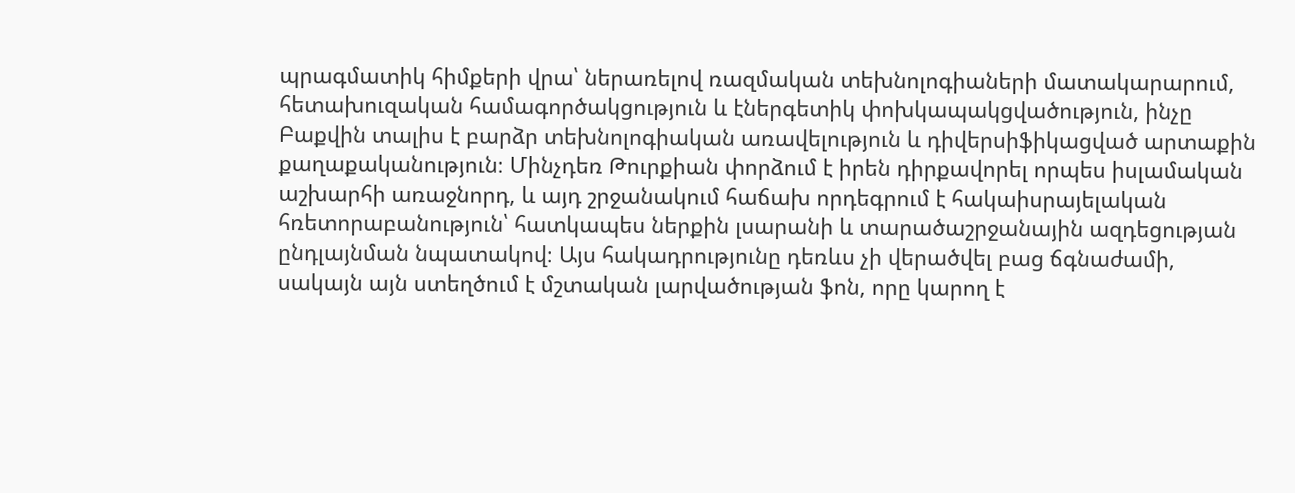պրագմատիկ հիմքերի վրա՝ ներառելով ռազմական տեխնոլոգիաների մատակարարում, հետախուզական համագործակցություն և էներգետիկ փոխկապակցվածություն, ինչը Բաքվին տալիս է բարձր տեխնոլոգիական առավելություն և դիվերսիֆիկացված արտաքին քաղաքականություն։ Մինչդեռ Թուրքիան փորձում է իրեն դիրքավորել որպես իսլամական աշխարհի առաջնորդ, և այդ շրջանակում հաճախ որդեգրում է հակաիսրայելական հռետորաբանություն՝ հատկապես ներքին լսարանի և տարածաշրջանային ազդեցության ընդլայնման նպատակով։ Այս հակադրությունը դեռևս չի վերածվել բաց ճգնաժամի, սակայն այն ստեղծում է մշտական լարվածության ֆոն, որը կարող է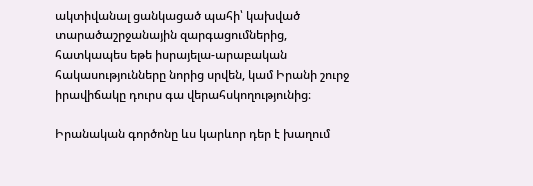ակտիվանալ ցանկացած պահի՝ կախված տարածաշրջանային զարգացումներից, հատկապես եթե իսրայելա-արաբական հակասությունները նորից սրվեն, կամ Իրանի շուրջ իրավիճակը դուրս գա վերահսկողությունից։

Իրանական գործոնը ևս կարևոր դեր է խաղում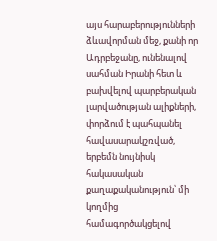այս հարաբերությունների ձևավորման մեջ, քանի որ Ադրբեջանը, ունենալով սահման Իրանի հետ և բախվելով պարբերական լարվածության ալիքների, փորձում է պահպանել հավասարակշռված, երբեմն նույնիսկ հակասական քաղաքականություն՝ մի կողմից համագործակցելով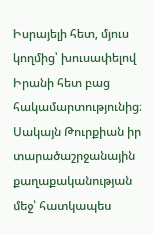Իսրայելի հետ, մյուս կողմից՝ խուսափելով Իրանի հետ բաց հակամարտությունից։ Սակայն Թուրքիան իր տարածաշրջանային քաղաքականության մեջ՝ հատկապես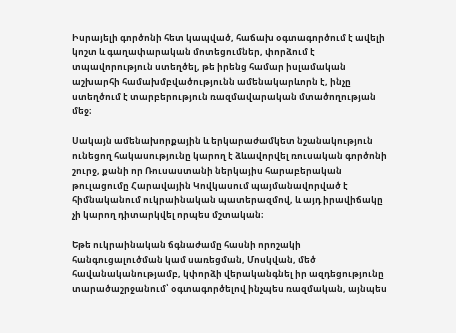Իսրայելի գործոնի հետ կապված, հաճախ օգտագործում է ավելի կոշտ և գաղափարական մոտեցումներ, փորձում է տպավորություն ստեղծել, թե իրենց համար իսլամական աշխարհի համախմբվածությունն ամենակարևորն է, ինչը ստեղծում է տարբերություն ռազմավարական մտածողության մեջ։

Սակայն ամենախորքային և երկարաժամկետ նշանակություն ունեցող հակասությունը կարող է ձևավորվել ռուսական գործոնի շուրջ, քանի որ Ռուսաստանի ներկայիս հարաբերական թուլացումը Հարավային Կովկասում պայմանավորված է հիմնականում ուկրաինական պատերազմով, և այդ իրավիճակը չի կարող դիտարկվել որպես մշտական։

Եթե ուկրաինական ճգնաժամը հասնի որոշակի հանգուցալուծման կամ սառեցման, Մոսկվան, մեծ հավանականությամբ, կփորձի վերականգնել իր ազդեցությունը տարածաշրջանում՝ օգտագործելով ինչպես ռազմական, այնպես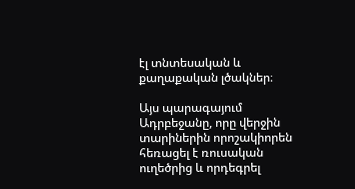էլ տնտեսական և քաղաքական լծակներ։

Այս պարագայում Ադրբեջանը, որը վերջին տարիներին որոշակիորեն հեռացել է ռուսական ուղեծրից և որդեգրել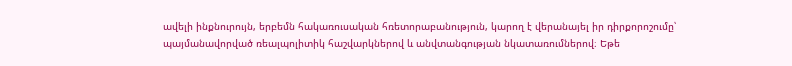ավելի ինքնուրույն, երբեմն հակառուսական հռետորաբանություն, կարող է վերանայել իր դիրքորոշումը՝ պայմանավորված ռեալպոլիտիկ հաշվարկներով և անվտանգության նկատառումներով։ Եթե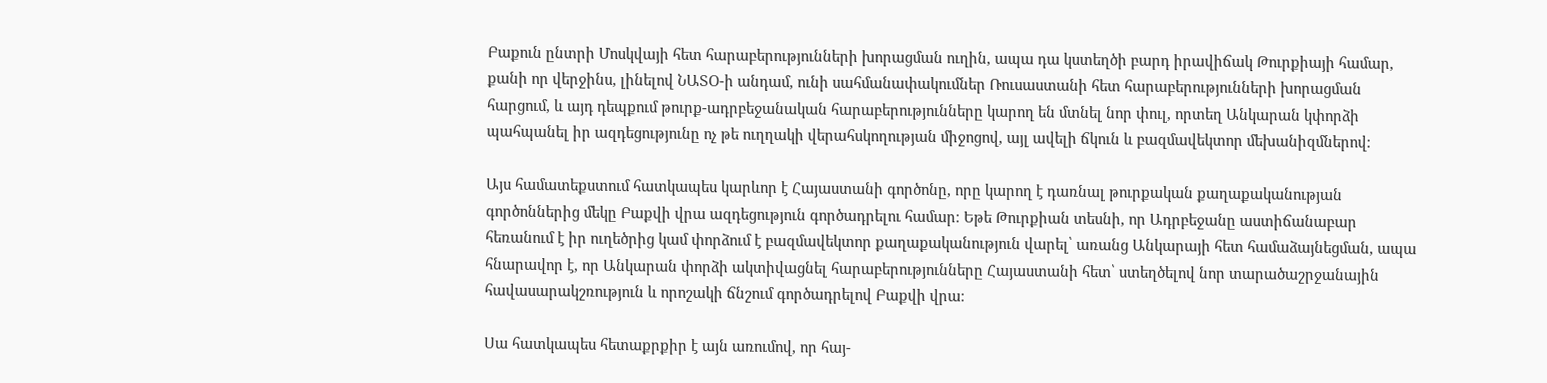Բաքուն ընտրի Մոսկվայի հետ հարաբերությունների խորացման ուղին, ապա դա կստեղծի բարդ իրավիճակ Թուրքիայի համար, քանի որ վերջինս, լինելով ՆԱՏՕ-ի անդամ, ունի սահմանափակումներ Ռուսաստանի հետ հարաբերությունների խորացման հարցում, և այդ դեպքում թուրք-ադրբեջանական հարաբերությունները կարող են մտնել նոր փուլ, որտեղ Անկարան կփորձի պահպանել իր ազդեցությունը ոչ թե ուղղակի վերահսկողության միջոցով, այլ ավելի ճկուն և բազմավեկտոր մեխանիզմներով։

Այս համատեքստում հատկապես կարևոր է Հայաստանի գործոնը, որը կարող է դառնալ թուրքական քաղաքականության գործոններից մեկը Բաքվի վրա ազդեցություն գործադրելու համար։ Եթե Թուրքիան տեսնի, որ Ադրբեջանը աստիճանաբար հեռանում է իր ուղեծրից կամ փորձում է բազմավեկտոր քաղաքականություն վարել՝ առանց Անկարայի հետ համաձայնեցման, ապա հնարավոր է, որ Անկարան փորձի ակտիվացնել հարաբերությունները Հայաստանի հետ՝ ստեղծելով նոր տարածաշրջանային հավասարակշռություն և որոշակի ճնշում գործադրելով Բաքվի վրա։

Սա հատկապես հետաքրքիր է այն առումով, որ հայ-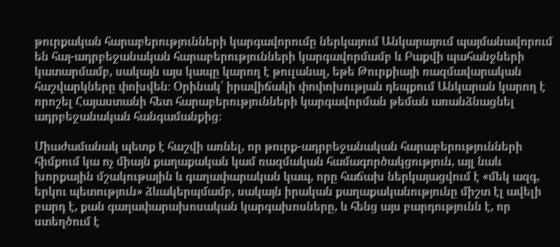թուրքական հարաբերությունների կարգավորումը ներկայում Անկարայում պայմանավորում են հայ-ադրբեջանական հարաբերությունների կարգավորմամբ և Բաքվի պահանջների կատարմամբ, սակայն այս կապը կարող է թուլանալ, եթե Թուրքիայի ռազմավարական հաշվարկները փոխվեն։ Օրինակ՝ իրավիճակի փոփոխության դեպքում Անկարան կարող է որոշել Հայաստանի հետ հարաբերությունների կարգավորման թեման առանձնացնել ադրբեջանական հանգամանքից։

Միաժամանակ պետք է հաշվի առնել, որ թուրք-ադրբեջանական հարաբերությունների հիմքում կա ոչ միայն քաղաքական կամ ռազմական համագործակցություն, այլ նաև խորքային մշակութային և գաղափարական կապ, որը հաճախ ներկայացվում է «մեկ ազգ, երկու պետություն» ձևակերպմամբ, սակայն իրական քաղաքականությունը միշտ էլ ավելի բարդ է, քան գաղափարախոսական կարգախոսները, և հենց այս բարդությունն է, որ ստեղծում է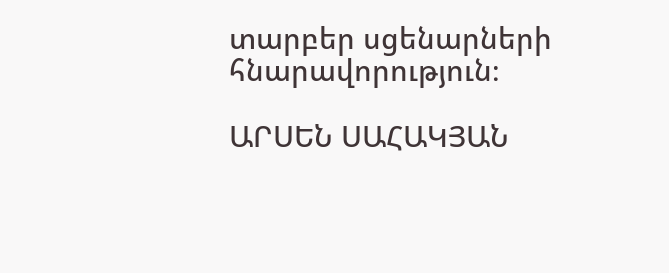տարբեր սցենարների հնարավորություն։

ԱՐՍԵՆ ՍԱՀԱԿՅԱՆ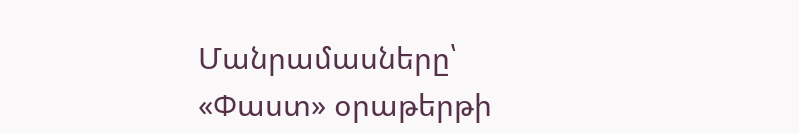Մանրամասները՝ «Փաստ» օրաթերթի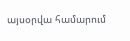այսօրվա համարում